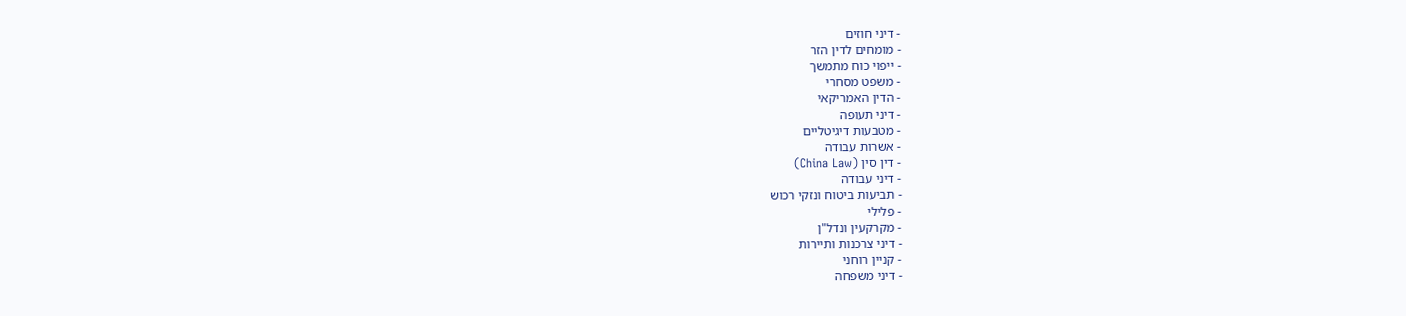- דיני חוזים
- מומחים לדין הזר
- ייפוי כוח מתמשך
- משפט מסחרי
- הדין האמריקאי
- דיני תעופה
- מטבעות דיגיטליים
- אשרות עבודה
- דין סין (China Law)
- דיני עבודה
- תביעות ביטוח ונזקי רכוש
- פלילי
- מקרקעין ונדל"ן
- דיני צרכנות ותיירות
- קניין רוחני
- דיני משפחה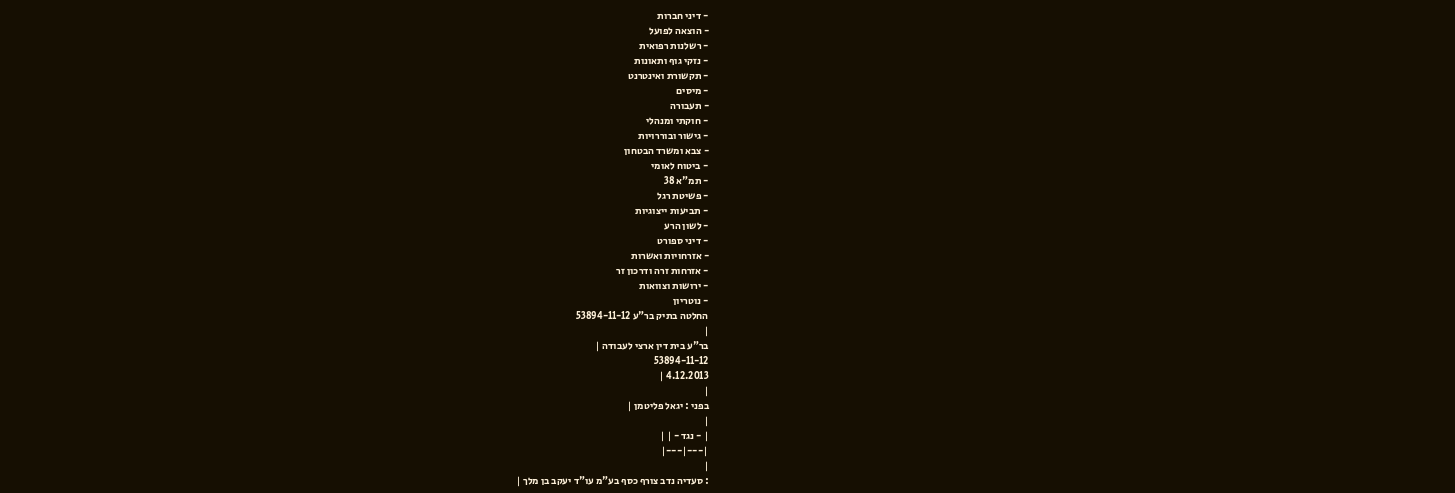- דיני חברות
- הוצאה לפועל
- רשלנות רפואית
- נזקי גוף ותאונות
- תקשורת ואינטרנט
- מיסים
- תעבורה
- חוקתי ומנהלי
- גישור ובוררויות
- צבא ומשרד הבטחון
- ביטוח לאומי
- תמ"א 38
- פשיטת רגל
- תביעות ייצוגיות
- לשון הרע
- דיני ספורט
- אזרחויות ואשרות
- אזרחות זרה ודרכון זר
- ירושות וצוואות
- נוטריון
החלטה בתיק בר"ע 53894-11-12
|
בר"ע בית דין ארצי לעבודה |
53894-11-12
4.12.2013 |
|
בפני : יגאל פליטמן |
|
| - נגד - | |
|---|---|
|
: סעדיה נדב צורף כסף בע"מ עו"ד יעקב בן מלך |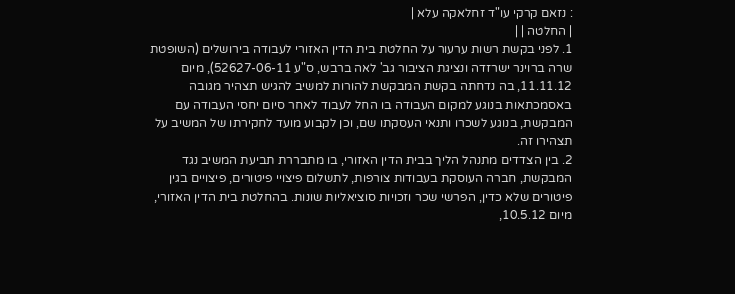: נזאם קרקי עו"ד זחלאקה עלא |
| החלטה | |
1. לפני בקשת רשות ערעור על החלטת בית הדין האזורי לעבודה בירושלים (השופטת שרה ברוינר ישרזדה ונציגת הציבור גב' לאה ברבש, ס"ע 52627-06-11), מיום 11.11.12, בה נדחתה בקשת המבקשת להורות למשיב להגיש תצהיר מגובה באסמכתאות בנוגע למקום העבודה בו החל לעבוד לאחר סיום יחסי העבודה עם המבקשת, בנוגע לשכרו ותנאי העסקתו שם, וכן לקבוע מועד לחקירתו של המשיב על תצהירו זה.
2. בין הצדדים מתנהל הליך בבית הדין האזורי, בו מתבררת תביעת המשיב נגד המבקשת, חברה העוסקת בעבודות צורפות, לתשלום פיצויי פיטורים, פיצויים בגין פיטורים שלא כדין, הפרשי שכר וזכויות סוציאליות שונות. בהחלטת בית הדין האזורי, מיום 10.5.12,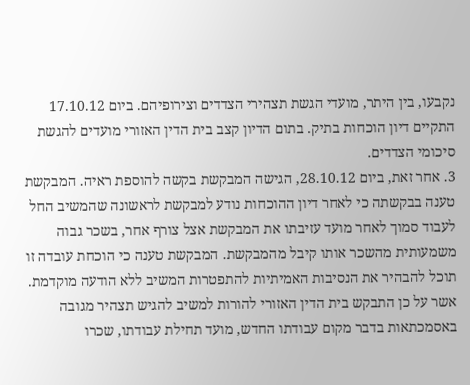נקבעו, בין היתר, מועדי הגשת תצהירי הצדדים וצירופיהם. ביום 17.10.12 התקיים דיון הוכחות בתיק. בתום הדיון קצב בית הדין האזורי מועדים להגשת סיכומי הצדדים.
3. אחר זאת, ביום 28.10.12, הגישה המבקשת בקשה להוספת ראיה. המבקשת טענה בבקשתה כי לאחר דיון ההוכחות נודע למבקשת לראשונה שהמשיב החל לעבוד סמוך לאחר מועד עזיבתו את המבקשת אצל צורף אחר, בשכר גבוה משמעותית מהשכר אותו קיבל מהמבקשת. המבקשת טענה כי הוכחת עובדה זו תוכל להבהיר את הנסיבות האמיתיות להתפטרות המשיב ללא הודעה מוקדמת. אשר על כן התבקש בית הדין האזורי להורות למשיב להגיש תצהיר מגובה באסמכתאות בדבר מקום עבודתו החדש, מועד תחילת עבודתו, שכרו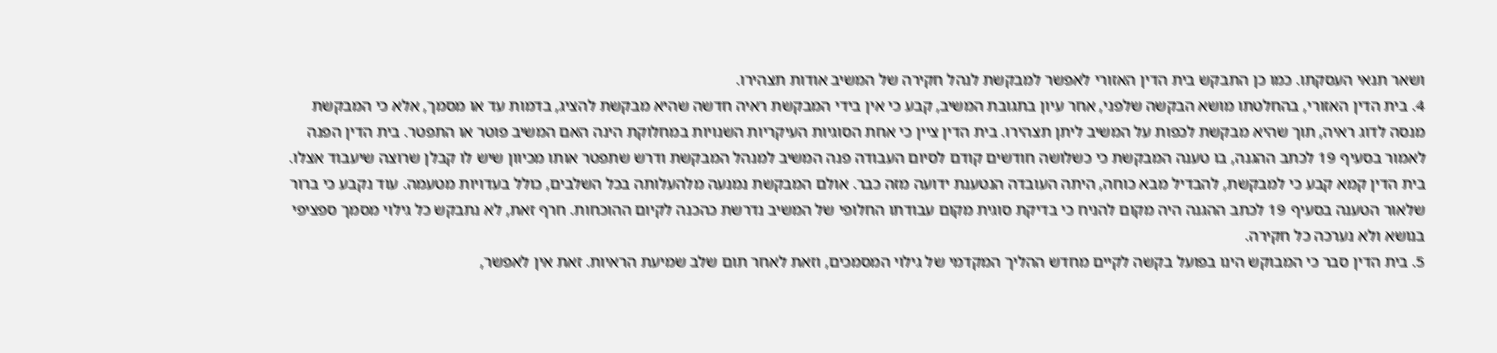ושאר תנאי העסקתו. כמו כן התבקש בית הדין האזורי לאפשר למבקשת לנהל חקירה של המשיב אודות תצהירו.
4. בית הדין האזורי, בהחלטתו מושא הבקשה שלפני, אחר עיון בתגובת המשיב, קבע כי אין בידי המבקשת ראיה חדשה שהיא מבקשת להציג, בדמות עד או מסמך, אלא כי המבקשת מנסה לדוג ראיה, תוך שהיא מבקשת לכפות על המשיב ליתן תצהירו. בית הדין ציין כי אחת הסוגיות העיקריות השנויות במחלוקת הינה האם המשיב פוטר או התפטר. בית הדין הפנה לאמור בסעיף 19 לכתב ההגנה, בו טענה המבקשת כי כשלושה חודשים קודם לסיום העבודה פנה המשיב למנהל המבקשת ודרש שתפטר אותו מכיוון שיש לו קבלן שרוצה שיעבוד אצלו. בית הדין קמא קבע כי למבקשת, להבדיל מבא כוחה, היתה העובדה הנטענת ידועה מזה כבר. אולם המבקשת נמנעה מלהעלותה בכל השלבים, כולל בעדויות מטעמה. עוד נקבע כי ברור שלאור הטענה בסעיף 19 לכתב ההגנה היה מקום להניח כי בדיקת סוגית מקום עבודתו החלופי של המשיב נדרשת כהכנה לקיום ההוכחות. חרף זאת, לא נתבקש כל גילוי מסמך ספציפי בנושא ולא נערכה כל חקירה.
5. בית הדין סבר כי המבוקש הינו בפועל בקשה לקיים מחדש ההליך המקדמי של גילוי המסמכים, וזאת לאחר תום שלב שמיעת הראיות. זאת אין לאפשר,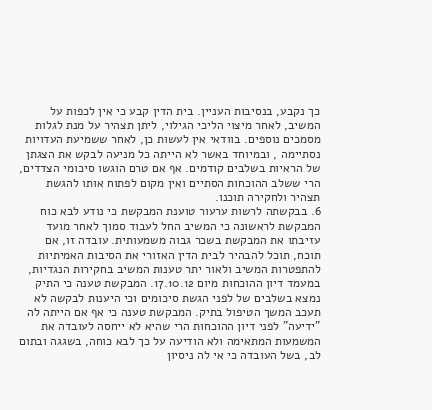כך נקבע, בנסיבות העניין. בית הדין קבע כי אין לכפות על המשיב, לאחר מיצוי הליכי הגילוי, ליתן תצהיר על מנת לגלות מסמכים נוספים. בוודאי אין לעשות כן, לאחר ששמיעת העדויות נסתיימה , ובמיוחד באשר לא הייתה כל מניעה לבקש את הצגתן של הראיות בשלבים קודמים. אף אם טרם הוגשו סיכומי הצדדים, הרי ששלב ההוכחות הסתיים ואין מקום לפתוח אותו להגשת תצהיר ולחקירה תוכנו.
6. בבקשתה לרשות ערעור טוענת המבקשת כי נודע לבא כוח המבקשת לראשונה כי המשיב החל לעבוד סמוך לאחר מועד עזיבתו את המבקשת בשכר גבוה משמעותית. עובדה זו, אם תוכח, תוכל להבהיר לבית הדין האזורי את הסיבות האמיתיות להתפטרות המשיב ולאור יתר טענות המשיב בחקירות הנגדיות, במעמד דיון ההוכחות מיום 17.10.12. המבקשת טענה כי התיק נמצא בשלבים של לפני הגשת סיכומים וכי היענות לבקשה לא תעכב המשך הטיפול בתיק. המבקשת טענה כי אף אם הייתה לה "ידיעה" לפני דיון ההוכחות הרי שהיא לא ייחסה לעובדה את המשמעות המתאימה ולא הודיעה על כך לבא כוחה, בשגגה ובתום לב, בשל העובדה כי אי לה ניסיון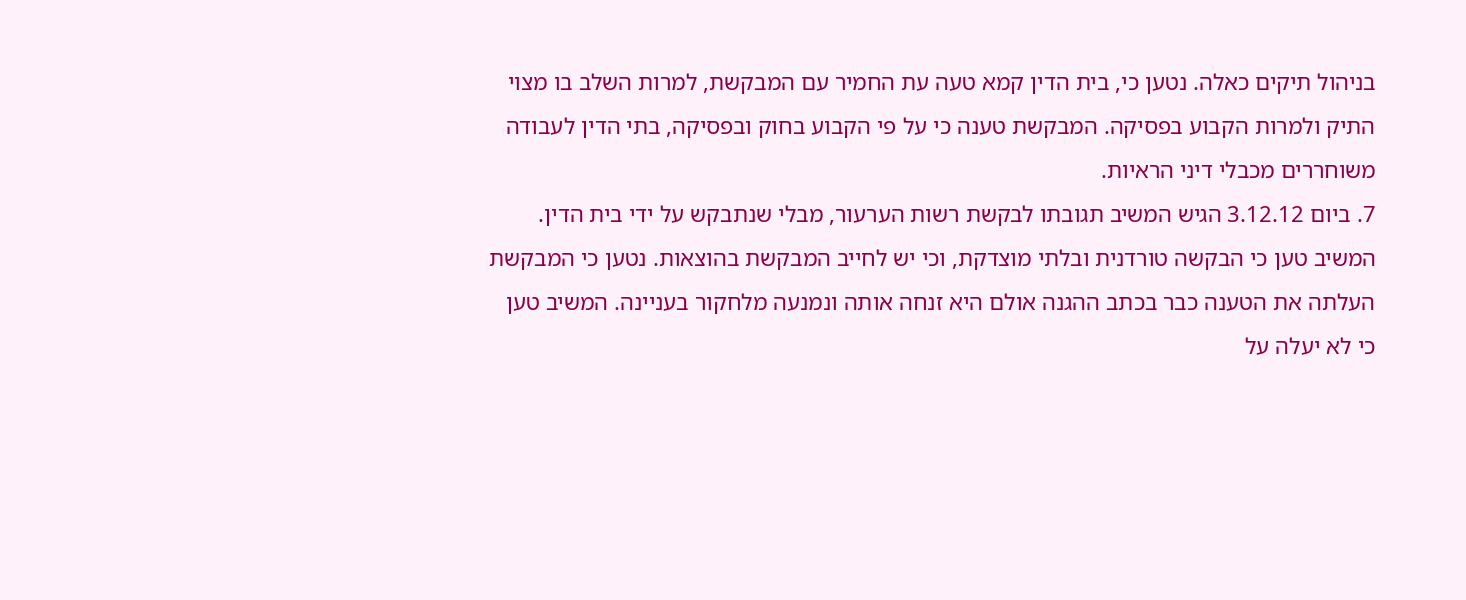בניהול תיקים כאלה. נטען כי, בית הדין קמא טעה עת החמיר עם המבקשת, למרות השלב בו מצוי התיק ולמרות הקבוע בפסיקה. המבקשת טענה כי על פי הקבוע בחוק ובפסיקה, בתי הדין לעבודה משוחררים מכבלי דיני הראיות.
7. ביום 3.12.12 הגיש המשיב תגובתו לבקשת רשות הערעור, מבלי שנתבקש על ידי בית הדין. המשיב טען כי הבקשה טורדנית ובלתי מוצדקת, וכי יש לחייב המבקשת בהוצאות. נטען כי המבקשת העלתה את הטענה כבר בכתב ההגנה אולם היא זנחה אותה ונמנעה מלחקור בעניינה. המשיב טען כי לא יעלה על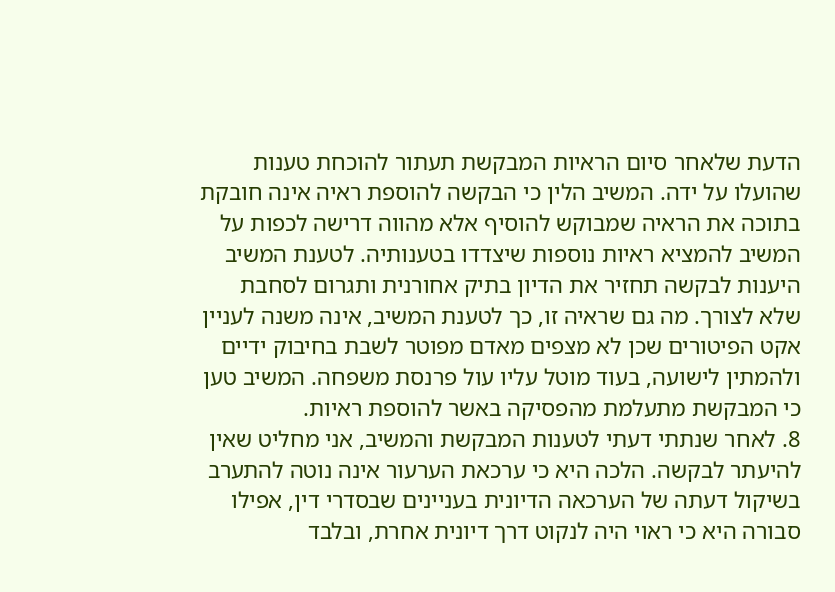הדעת שלאחר סיום הראיות המבקשת תעתור להוכחת טענות שהועלו על ידה. המשיב הלין כי הבקשה להוספת ראיה אינה חובקת בתוכה את הראיה שמבוקש להוסיף אלא מהווה דרישה לכפות על המשיב להמציא ראיות נוספות שיצדדו בטענותיה. לטענת המשיב היענות לבקשה תחזיר את הדיון בתיק אחורנית ותגרום לסחבת שלא לצורך. מה גם שראיה זו, כך לטענת המשיב, אינה משנה לעניין אקט הפיטורים שכן לא מצפים מאדם מפוטר לשבת בחיבוק ידיים ולהמתין לישועה, בעוד מוטל עליו עול פרנסת משפחה. המשיב טען כי המבקשת מתעלמת מהפסיקה באשר להוספת ראיות.
8. לאחר שנתתי דעתי לטענות המבקשת והמשיב, אני מחליט שאין להיעתר לבקשה. הלכה היא כי ערכאת הערעור אינה נוטה להתערב בשיקול דעתה של הערכאה הדיונית בעניינים שבסדרי דין, אפילו סבורה היא כי ראוי היה לנקוט דרך דיונית אחרת, ובלבד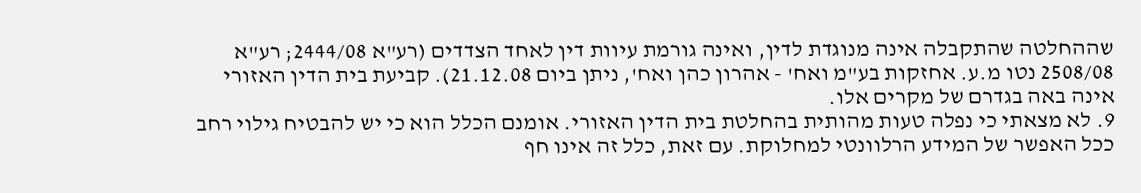שההחלטה שהתקבלה אינה מנוגדת לדין, ואינה גורמת עיוות דין לאחד הצדדים (רע"א 2444/08; רע"א 2508/08 נטו מ.ע. אחזקות בע"מ ואח' - אהרון כהן ואח', ניתן ביום 21.12.08). קביעת בית הדין האזורי אינה באה בגדרם של מקרים אלו.
9. לא מצאתי כי נפלה טעות מהותית בהחלטת בית הדין האזורי. אומנם הכלל הוא כי יש להבטיח גילוי רחב ככל האפשר של המידע הרלוונטי למחלוקת. עם זאת, כלל זה אינו חף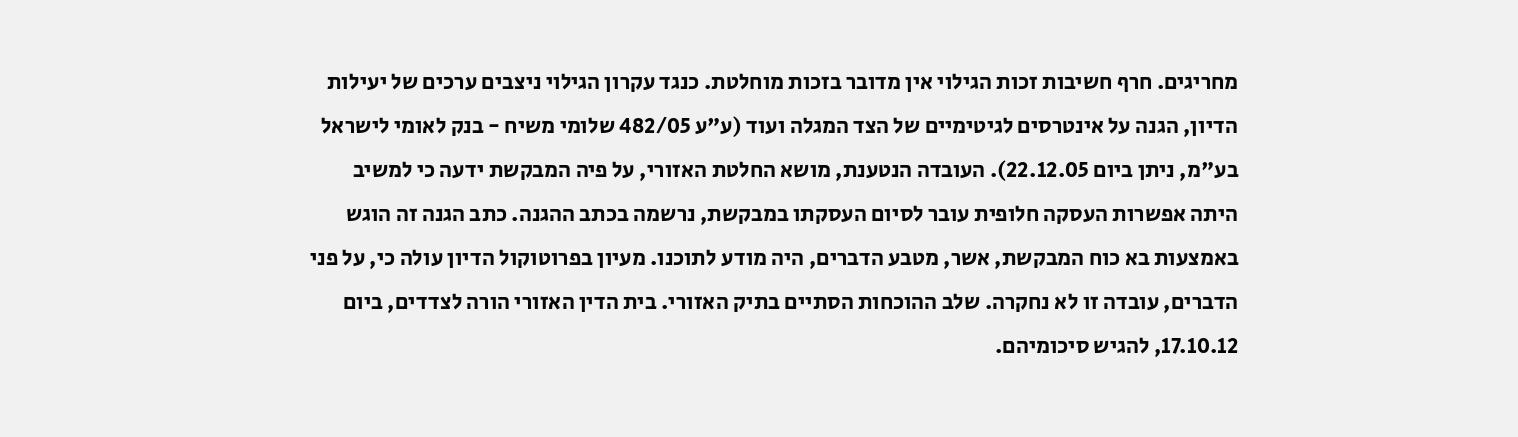מחריגים. חרף חשיבות זכות הגילוי אין מדובר בזכות מוחלטת. כנגד עקרון הגילוי ניצבים ערכים של יעילות הדיון, הגנה על אינטרסים לגיטימיים של הצד המגלה ועוד (ע"ע 482/05 שלומי משיח - בנק לאומי לישראל בע"מ, ניתן ביום 22.12.05). העובדה הנטענת, מושא החלטת האזורי, על פיה המבקשת ידעה כי למשיב היתה אפשרות העסקה חלופית עובר לסיום העסקתו במבקשת, נרשמה בכתב ההגנה. כתב הגנה זה הוגש באמצעות בא כוח המבקשת, אשר, מטבע הדברים, היה מודע לתוכנו. מעיון בפרוטוקול הדיון עולה כי, על פני הדברים, עובדה זו לא נחקרה. שלב ההוכחות הסתיים בתיק האזורי. בית הדין האזורי הורה לצדדים, ביום 17.10.12, להגיש סיכומיהם.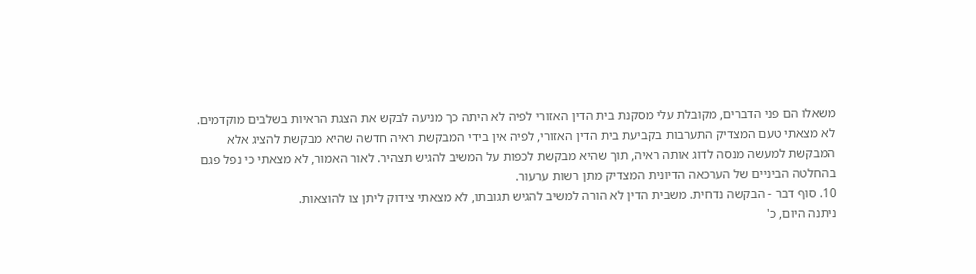משאלו הם פני הדברים, מקובלת עלי מסקנת בית הדין האזורי לפיה לא היתה כך מניעה לבקש את הצגת הראיות בשלבים מוקדמים. לא מצאתי טעם המצדיק התערבות בקביעת בית הדין האזורי, לפיה אין בידי המבקשת ראיה חדשה שהיא מבקשת להציג אלא המבקשת למעשה מנסה לדוג אותה ראיה, תוך שהיא מבקשת לכפות על המשיב להגיש תצהיר. לאור האמור, לא מצאתי כי נפל פגם בהחלטה הביניים של הערכאה הדיונית המצדיק מתן רשות ערעור.
10. סוף דבר - הבקשה נדחית. משבית הדין לא הורה למשיב להגיש תגובתו, לא מצאתי צידוק ליתן צו להוצאות.
ניתנה היום, כ'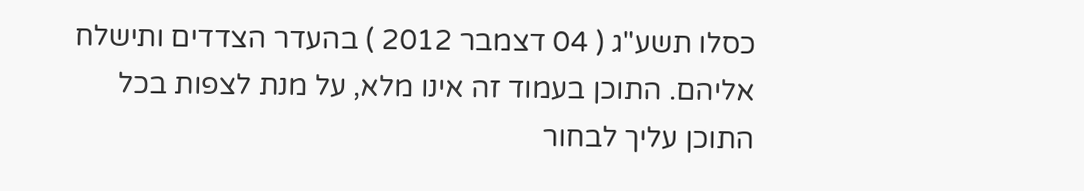כסלו תשע"ג ( 04 דצמבר 2012 ) בהעדר הצדדים ותישלח אליהם. התוכן בעמוד זה אינו מלא, על מנת לצפות בכל התוכן עליך לבחור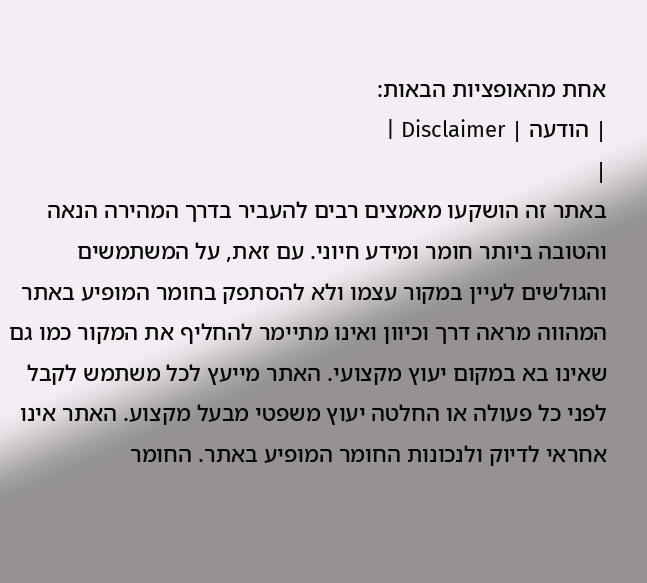אחת מהאופציות הבאות:
| הודעה | Disclaimer |
|
באתר זה הושקעו מאמצים רבים להעביר בדרך המהירה הנאה והטובה ביותר חומר ומידע חיוני. עם זאת, על המשתמשים והגולשים לעיין במקור עצמו ולא להסתפק בחומר המופיע באתר המהווה מראה דרך וכיוון ואינו מתיימר להחליף את המקור כמו גם שאינו בא במקום יעוץ מקצועי. האתר מייעץ לכל משתמש לקבל לפני כל פעולה או החלטה יעוץ משפטי מבעל מקצוע. האתר אינו אחראי לדיוק ולנכונות החומר המופיע באתר. החומר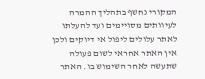המקורי נחשף בתהליך ההמרה לעיוותים מסויימים ועד להעלתו לאתר עלולים ליפול אי דיוקים ולכן אין האתר אחראי לשום פעולה שתעשה לאחר השימוש בו. האתר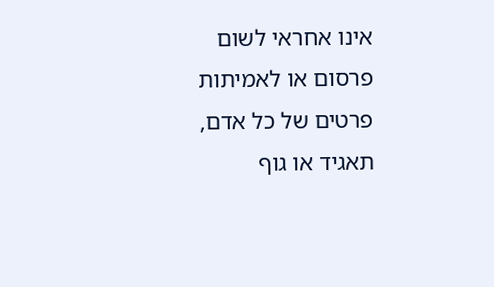אינו אחראי לשום פרסום או לאמיתות פרטים של כל אדם, תאגיד או גוף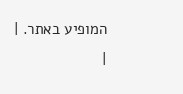המופיע באתר. |
|